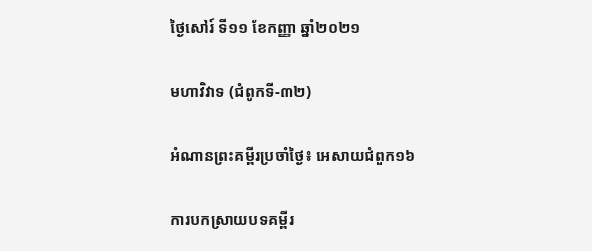ថ្ងៃសៅរ៍ ទី១១ ខែកញ្ញា ឆ្នាំ២០២១

មហាវិវាទ (ជំពូកទី-៣២)

អំណានព្រះគម្ពីរប្រចាំថ្ងៃ៖ អេសាយជំពួក១៦

ការបកស្រាយបទគម្ពីរ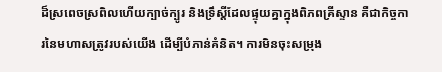ដ៏ស្រពេចស្រពិលហើយក្បាច់ក្បូរ និងទ្រឹស្តីដែលផ្ទុយគ្នាក្នុងពិភពគ្រីស្ទាន គឺជាកិច្ចការនៃមហាសត្រូវរបស់យើង ដើម្បីបំភាន់គំនិត។ ការមិនចុះសម្រុង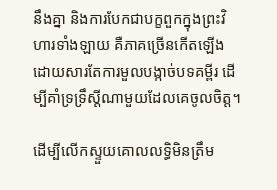នឹងគ្នា និងការបែកជាបក្ខពួកក្នុងព្រះវិហារទាំងឡាយ គឺភាគច្រើនកើតឡើងដោយសារតែការមួលបង្កាច់បទគម្ពីរ ដើម្បីគាំទ្រទ្រឹស្តីណាមួយដែលគេចូលចិត្ត។

ដើម្បីលើកស្ទួយគោលលទ្ធិមិនត្រឹម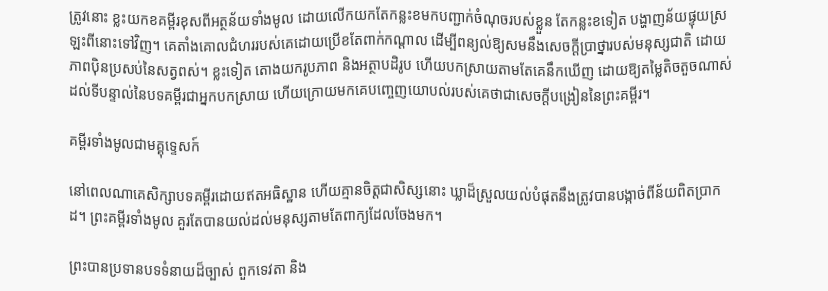ត្រូវនោះ ខ្លះយកខគម្ពីរខុសពីអត្ថន័យទាំងមូល ដោយលើកយកតែកន្លះខមកបញ្ជាក់ចំណុចរបស់ខ្លួន តែកន្លះខទៀត បង្ហាញន័យផ្ទុយស្រឡះពីនោះទៅវិញ។ គេតាំងគោលជំហររបស់គេដោយប្រើខតែពាក់កណ្តាល ដើម្បីពន្យល់ឱ្យសមនឹងសេចក្តីប្រាថ្នារបស់មនុស្សជាតិ ដោយភាពប៉ិនប្រសប់នៃសត្វពស់។ ខ្លះទៀត តោងយករូបភាព និងអត្ថាបដិរូប ហើយបកស្រាយតាមតែគេនឹកឃើញ ដោយឱ្យតម្លៃតិចតួចណាស់ដល់ទីបន្ទាល់នៃបទគម្ពីរជាអ្នកបកស្រាយ ហើយក្រោយមកគេបញ្ចេញយោបល់របស់គេថាជាសេចក្តីបង្រៀននៃព្រះគម្ពីរ។

គម្ពីរទាំងមូលជាមគ្គុទេ្ទសក៍

នៅពេលណាគេសិក្សាបទគម្ពីរដោយឥតអធិស្ឋាន ហើយគ្មានចិត្តជាសិស្សនោះ ឃ្លាដ៏ស្រួលយល់បំផុតនឹងត្រូវបានបង្កាច់ពីន័យពិតប្រាកដ។ ព្រះគម្ពីរទាំងមូល គួរតែបានយល់ដល់មនុស្សតាមតែពាក្យដែលចែងមក។

ព្រះបានប្រទានបទទំនាយដ៏ច្បាស់ ពួកទេវតា និង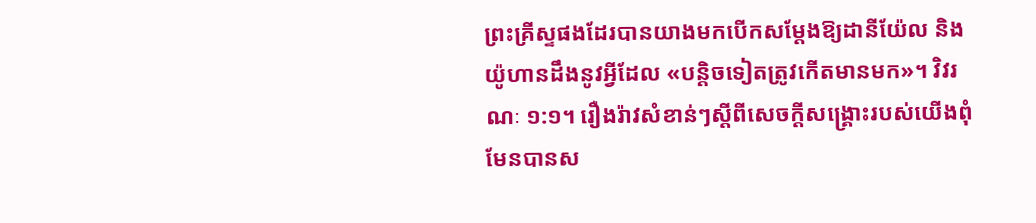ព្រះគ្រីស្ទផងដែរបានយាងមកបើកសម្តែងឱ្យដានីយ៉ែល និងយ៉ូហានដឹងនូវអ្វីដែល «បន្តិចទៀតត្រូវកើតមានមក»។ វិវរណៈ ១:១។ រឿងរ៉ាវសំខាន់ៗស្តីពីសេចក្តីសង្គ្រោះរបស់យើងពុំមែនបានស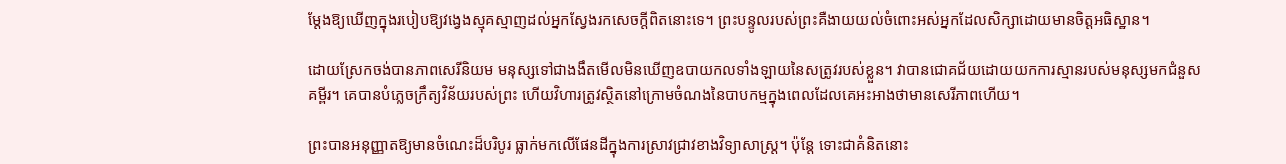ម្តែងឱ្យឃើញក្នុងរបៀបឱ្យវង្វេងស្មុគស្មាញដល់អ្នកស្វែងរកសេចក្តីពិតនោះទេ។ ព្រះបន្ទូលរបស់ព្រះគឺងាយយល់ចំពោះអស់អ្នកដែលសិក្សាដោយមានចិត្តអធិស្ឋាន។

ដោយស្រែកចង់បានភាពសេរីនិយម មនុស្សទៅជាងងឹតមើលមិនឃើញឧបាយកលទាំងឡាយនៃសត្រូវរបស់ខ្លួន។ វាបានជោគជ័យដោយយកការស្មានរបស់មនុស្សមកជំនួសគម្ពីរ។ គេបានបំភ្លេចក្រឹត្យវិន័យរបស់ព្រះ ហើយវិហារត្រូវស្ថិតនៅក្រោមចំណងនៃបាបកម្មក្នុងពេលដែលគេអះអាងថាមានសេរីភាពហើយ។

ព្រះបានអនុញ្ញាតឱ្យមានចំណេះដ៏បរិបូរ ធ្លាក់មកលើផែនដីក្នុងការស្រាវជ្រាវខាងវិទ្យាសាស្ត្រ។ ប៉ុន្តែ ទោះជាគំនិតនោះ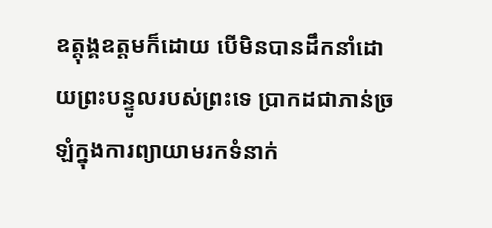ឧត្តុង្គឧត្តមក៏ដោយ បើមិនបានដឹកនាំដោយព្រះបន្ទូលរបស់ព្រះទេ ប្រាកដជាភាន់ច្រឡំក្នុងការព្យាយាមរកទំនាក់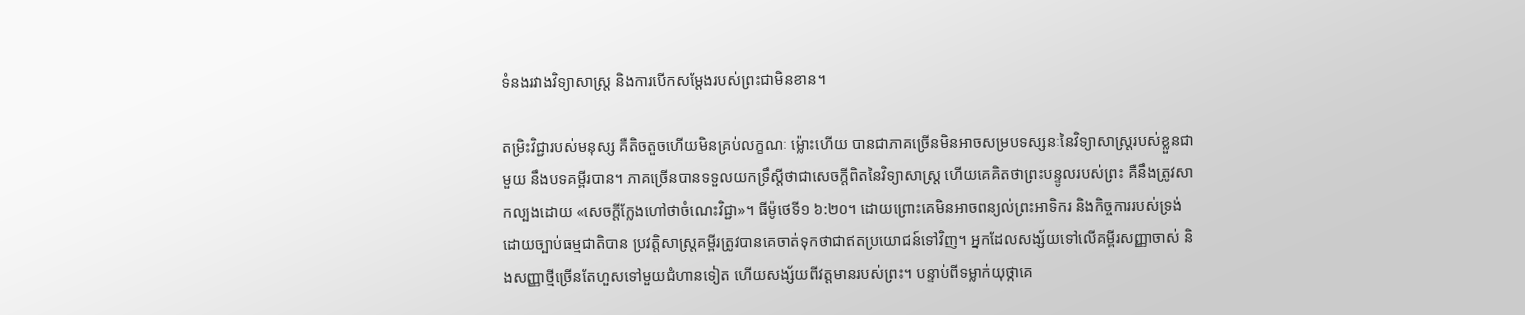ទំនងរវាងវិទ្យាសាស្ត្រ និងការបើកសម្តែងរបស់ព្រះជាមិនខាន។

តម្រិះវិជ្ជារបស់មនុស្ស គឺតិចតួចហើយមិនគ្រប់លក្ខណៈ ម៉្លោះហើយ បានជាភាគច្រើនមិនអាចសម្របទស្សនៈនៃវិទ្យាសាស្ត្ររបស់ខ្លួនជាមួយ នឹងបទគម្ពីរបាន។ ភាគច្រើនបានទទួលយកទ្រឹស្តីថាជាសេចក្តីពិតនៃវិទ្យាសាស្ត្រ ហើយគេគិតថាព្រះបន្ទូលរបស់ព្រះ គឺនឹងត្រូវសាកល្បងដោយ «សេចក្តីក្លែងហៅថាចំណេះវិជ្ជា»។ ធីម៉ូថេទី១ ៦:២០។ ដោយព្រោះគេមិនអាចពន្យល់ព្រះអាទិករ និងកិច្ចការរបស់ទ្រង់ដោយច្បាប់ធម្មជាតិបាន ប្រវត្តិសាស្ត្រគម្ពីរត្រូវបានគេចាត់ទុកថាជាឥតប្រយោជន៍ទៅវិញ។ អ្នកដែលសង្ស័យទៅលើគម្ពីរសញ្ញាចាស់ និងសញ្ញាថ្មីច្រើនតែហួសទៅមួយជំហានទៀត ហើយសង្ស័យពីវត្តមានរបស់ព្រះ។ បន្ទាប់ពីទម្លាក់យុថ្កាគេ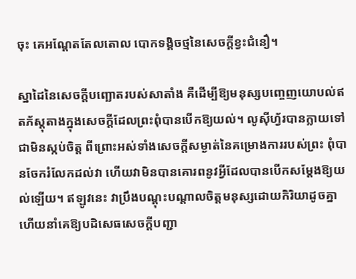ចុះ គេអណ្តែតតែលតោល បោកទង្គិចថ្មនៃសេចក្តីខ្វះជំនឿ។

ស្នាដៃនៃសេចក្តីបញ្ឆោតរបស់សាតាំង គឺដើម្បីឱ្យមនុស្សបញ្ចេញយោបល់ឥតភ័ស្តុតាងក្នុងសេចក្តីដែលព្រះពុំបានបើកឱ្យយល់។ លូស៊ីហ្វ័របានក្លាយទៅជាមិនស្កប់ចិត្ត ពីព្រោះអស់ទាំងសេចក្តីសម្ងាត់នៃគម្រោងការរបស់ព្រះ ពុំបានចែករំលែកដល់វា ហើយវាមិនបានគោរពនូវអ្វីដែលបានបើកសម្តែងឱ្យយល់ឡើយ។ ឥឡូវនេះ វាប្រឹងបណ្តុះបណ្តាលចិត្តមនុស្សដោយកិរិយាដូចគ្នា ហើយនាំគេឱ្យបដិសេធសេចក្តីបញ្ជា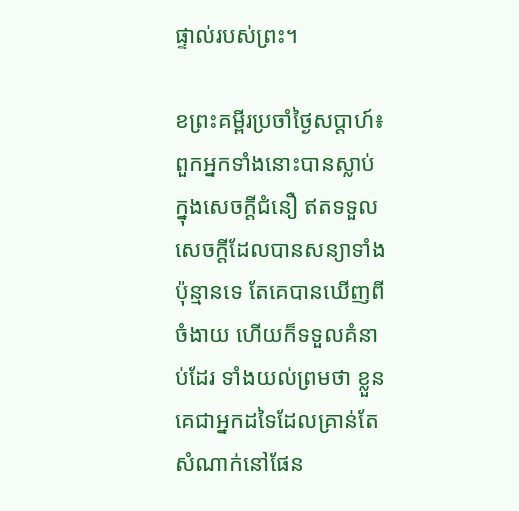ផ្ទាល់របស់ព្រះ។

ខព្រះគម្ពីរប្រចាំថ្ងៃសប្តាហ៍៖ ពួកអ្នកទាំងនោះបានស្លាប់ក្នុងសេចក្តីជំនឿ ឥតទទួលសេចក្តីដែលបានសន្យាទាំងប៉ុន្មានទេ តែគេបានឃើញពីចំងាយ ហើយក៏ទទួលគំនាប់ដែរ ទាំងយល់ព្រមថា ខ្លួនគេជាអ្នកដទៃដែលគ្រាន់តែសំណាក់នៅផែន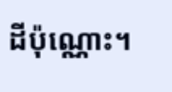ដីប៉ុណ្ណោះ។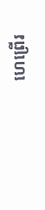ហេព្រើរ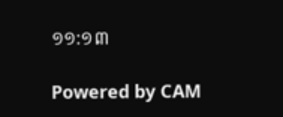១១:១៣

Powered by CAM